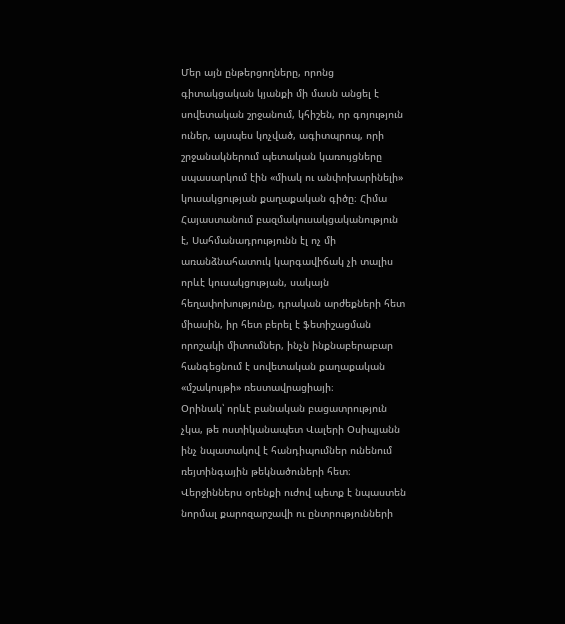Մեր այն ընթերցողները, որոնց գիտակցական կյանքի մի մասն անցել է սովետական շրջանում, կհիշեն, որ գոյություն ուներ, այսպես կոչված, ագիտպրոպ, որի շրջանակներում պետական կառույցները սպասարկում էին «միակ ու անփոխարինելի» կուսակցության քաղաքական գիծը։ Հիմա Հայաստանում բազմակուսակցականություն է, Սահմանադրությունն էլ ոչ մի առանձնահատուկ կարգավիճակ չի տալիս որևէ կուսակցության, սակայն հեղափոխությունը, դրական արժեքների հետ միասին, իր հետ բերել է ֆետիշացման որոշակի միտումներ, ինչն ինքնաբերաբար հանգեցնում է սովետական քաղաքական «մշակույթի» ռեստավրացիայի։
Օրինակ՝ որևէ բանական բացատրություն չկա, թե ոստիկանապետ Վալերի Օսիպյանն ինչ նպատակով է հանդիպումներ ունենում ռեյտինգային թեկնածուների հետ։ Վերջիններս օրենքի ուժով պետք է նպաստեն նորմալ քարոզարշավի ու ընտրությունների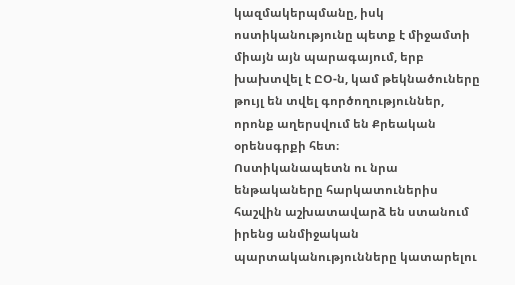կազմակերպմանը, իսկ ոստիկանությունը պետք է միջամտի միայն այն պարագայում, երբ խախտվել է ԸՕ-ն, կամ թեկնածուները թույլ են տվել գործողություններ, որոնք աղերսվում են Քրեական օրենսգրքի հետ։
Ոստիկանապետն ու նրա ենթակաները հարկատուներիս հաշվին աշխատավարձ են ստանում իրենց անմիջական պարտականությունները կատարելու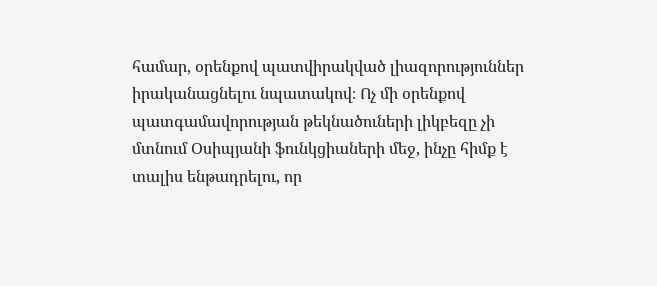համար, օրենքով պատվիրակված լիազորություններ իրականացնելու նպատակով։ Ոչ մի օրենքով պատգամավորության թեկնածուների լիկբեզը չի մտնում Օսիպյանի ֆունկցիաների մեջ, ինչը հիմք է տալիս ենթադրելու, որ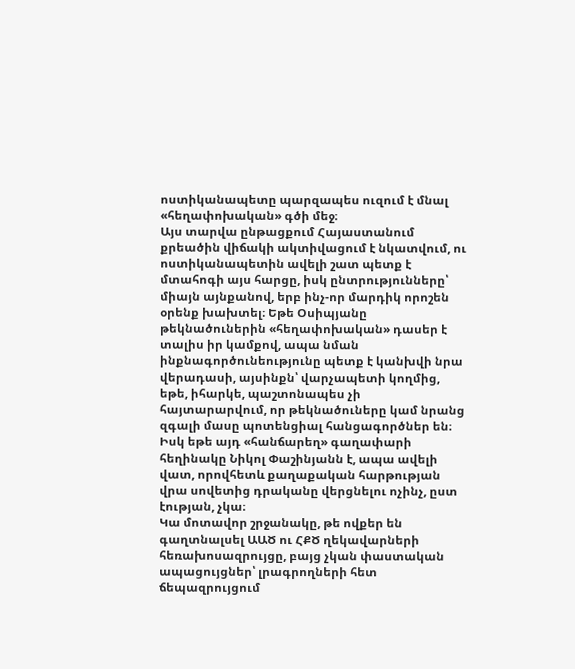ոստիկանապետը պարզապես ուզում է մնալ «հեղափոխական» գծի մեջ։
Այս տարվա ընթացքում Հայաստանում քրեածին վիճակի ակտիվացում է նկատվում, ու ոստիկանապետին ավելի շատ պետք է մտահոգի այս հարցը, իսկ ընտրությունները՝ միայն այնքանով, երբ ինչ-որ մարդիկ որոշեն օրենք խախտել։ Եթե Օսիպյանը թեկնածուներին «հեղափոխական» դասեր է տալիս իր կամքով, ապա նման ինքնագործունեությունը պետք է կանխվի նրա վերադասի, այսինքն՝ վարչապետի կողմից, եթե, իհարկե, պաշտոնապես չի հայտարարվում, որ թեկնածուները կամ նրանց զգալի մասը պոտենցիալ հանցագործներ են։ Իսկ եթե այդ «հանճարեղ» գաղափարի հեղինակը Նիկոլ Փաշինյանն է, ապա ավելի վատ, որովհետև քաղաքական հարթության վրա սովետից դրականը վերցնելու ոչինչ, ըստ էության, չկա։
Կա մոտավոր շրջանակը, թե ովքեր են գաղտնալսել ԱԱԾ ու ՀՔԾ ղեկավարների հեռախոսազրույցը, բայց չկան փաստական ապացույցներ՝ լրագրողների հետ ճեպազրույցում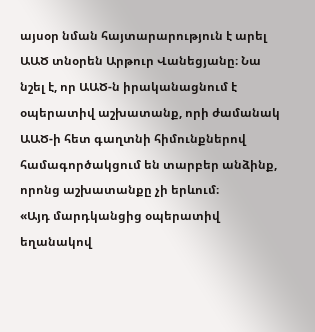այսօր նման հայտարարություն է արել ԱԱԾ տնօրեն Արթուր Վանեցյանը։ Նա նշել է, որ ԱԱԾ-ն իրականացնում է օպերատիվ աշխատանք, որի ժամանակ ԱԱԾ-ի հետ գաղտնի հիմունքներով համագործակցում են տարբեր անձինք, որոնց աշխատանքը չի երևում։
«Այդ մարդկանցից օպերատիվ եղանակով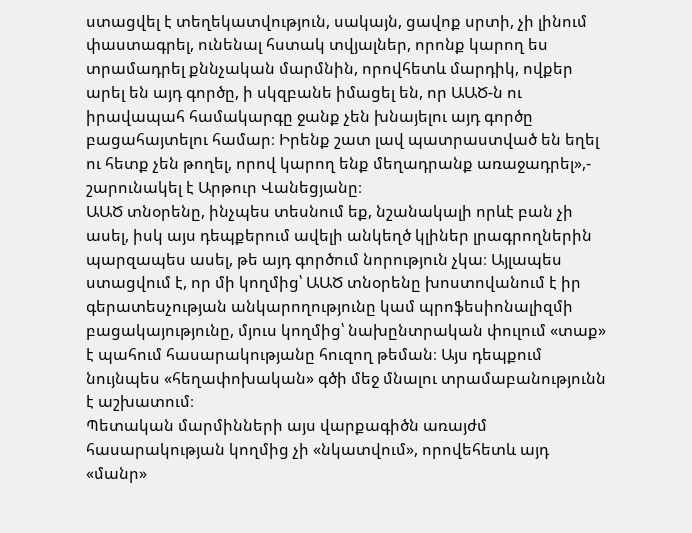ստացվել է տեղեկատվություն, սակայն, ցավոք սրտի, չի լինում փաստագրել, ունենալ հստակ տվյալներ, որոնք կարող ես տրամադրել քննչական մարմնին, որովհետև մարդիկ, ովքեր արել են այդ գործը, ի սկզբանե իմացել են, որ ԱԱԾ-ն ու իրավապահ համակարգը ջանք չեն խնայելու այդ գործը բացահայտելու համար։ Իրենք շատ լավ պատրաստված են եղել ու հետք չեն թողել, որով կարող ենք մեղադրանք առաջադրել»,- շարունակել է Արթուր Վանեցյանը։
ԱԱԾ տնօրենը, ինչպես տեսնում եք, նշանակալի որևէ բան չի ասել, իսկ այս դեպքերում ավելի անկեղծ կլիներ լրագրողներին պարզապես ասել, թե այդ գործում նորություն չկա։ Այլապես ստացվում է, որ մի կողմից՝ ԱԱԾ տնօրենը խոստովանում է իր գերատեսչության անկարողությունը կամ պրոֆեսիոնալիզմի բացակայությունը, մյուս կողմից՝ նախընտրական փուլում «տաք» է պահում հասարակությանը հուզող թեման։ Այս դեպքում նույնպես «հեղափոխական» գծի մեջ մնալու տրամաբանությունն է աշխատում։
Պետական մարմինների այս վարքագիծն առայժմ հասարակության կողմից չի «նկատվում», որովեհետև այդ «մանր»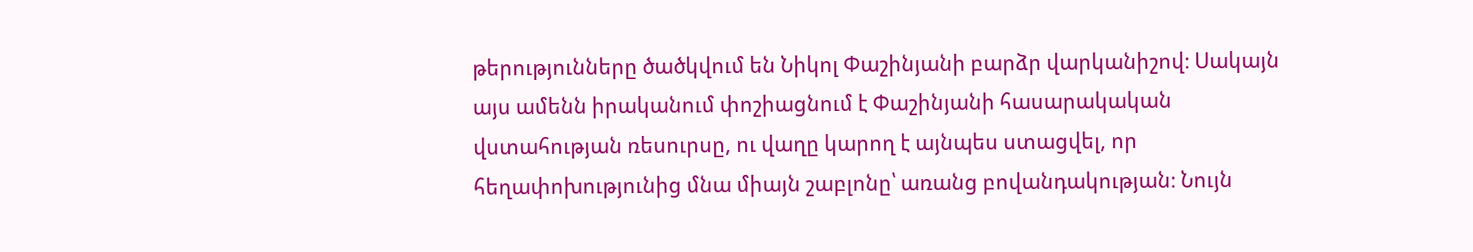թերությունները ծածկվում են Նիկոլ Փաշինյանի բարձր վարկանիշով։ Սակայն այս ամենն իրականում փոշիացնում է Փաշինյանի հասարակական վստահության ռեսուրսը, ու վաղը կարող է այնպես ստացվել, որ հեղափոխությունից մնա միայն շաբլոնը՝ առանց բովանդակության։ Նույն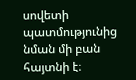սովետի պատմությունից նման մի բան հայտնի է։